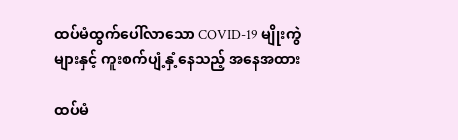ထပ်မံထွက်ပေါ်လာသော COVID-19 မျိုးကွဲများနှင့် ကူးစက်ပျံ့နှံ့နေသည့် အနေအထား

ထပ်မံ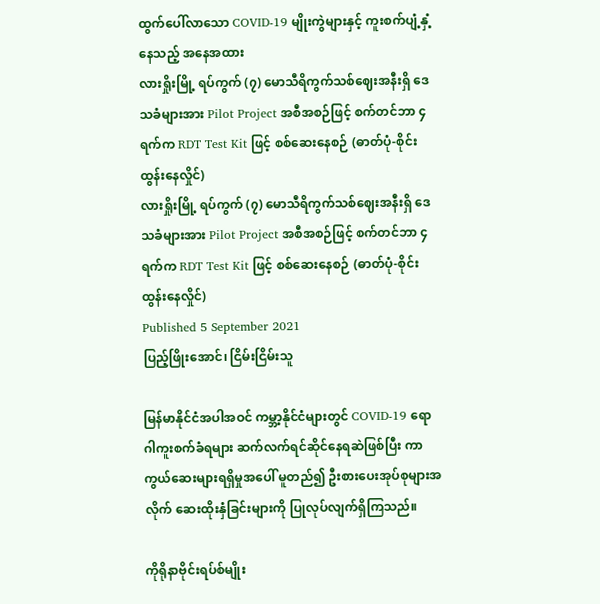ထွက်ပေါ်လာသော COVID-19 မျိုးကွဲများနှင့် ကူးစက်ပျံ့နှံ့နေသည့် အနေအထား
လားရှိုးမြို့ ရပ်ကွက် (၇) မောသီရိကွက်သစ်ဈေးအနီးရှိ ဒေသခံများအား Pilot Project အစီအစဉ်ဖြင့် စက်တင်ဘာ ၄ ရက်က RDT Test Kit ဖြင့် စစ်ဆေးနေစဉ် (ဓာတ်ပုံ-စိုင်းထွန်းနေလှိုင်)
လားရှိုးမြို့ ရပ်ကွက် (၇) မောသီရိကွက်သစ်ဈေးအနီးရှိ ဒေသခံများအား Pilot Project အစီအစဉ်ဖြင့် စက်တင်ဘာ ၄ ရက်က RDT Test Kit ဖြင့် စစ်ဆေးနေစဉ် (ဓာတ်ပုံ-စိုင်းထွန်းနေလှိုင်)
Published 5 September 2021
ပြည့်ဖြိုးအောင်၊ ငြိမ်းငြိမ်းသူ

မြန်မာနိုင်ငံအပါအဝင် ကမ္ဘာ့နိုင်ငံများတွင် COVID-19 ရောဂါကူးစက်ခံရများ ဆက်လက်ရင်ဆိုင်နေရဆဲဖြစ်ပြီး ကာကွယ်ဆေးများရရှိမှုအပေါ် မူတည်၍ ဦးစားပေးအုပ်စုများအလိုက် ဆေးထိုးနှံခြင်းများကို ပြုလုပ်လျက်ရှိကြသည်။

ကိုရိုနာဗိုင်းရပ်စ်မျိုး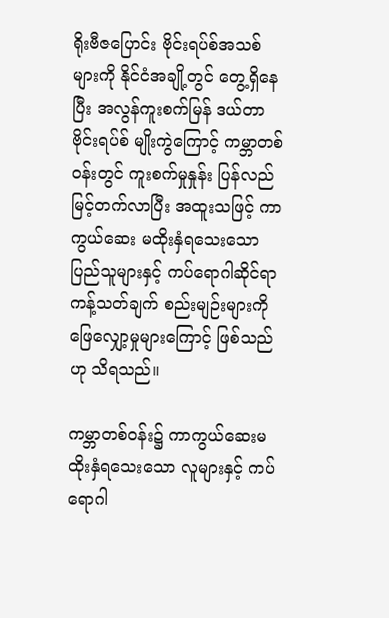ရိုးဗီဇပြောင်း ဗိုင်းရပ်စ်အသစ်များကို နိုင်ငံအချို့တွင် တွေ့ရှိနေပြီး အလွန်ကူးစက်မြန် ဒယ်တာဗိုင်းရပ်စ် မျိုးကွဲကြောင့် ကမ္ဘာတစ်ဝန်းတွင် ကူးစက်မှုနှုန်း ပြန်လည်မြင့်တက်လာပြီး အထူးသဖြင့် ကာကွယ်ဆေး မထိုးနှံရသေးသော ပြည်သူများနှင့် ကပ်ရောဂါဆိုင်ရာ ကန့်သတ်ချက် စည်းမျဉ်းများကို ဖြေလျှော့မှုများကြောင့် ဖြစ်သည်ဟု သိရသည်။

ကမ္ဘာတစ်ဝန်း၌ ကာကွယ်ဆေးမထိုးနှံရသေးသော လူများနှင့် ကပ်ရောဂါ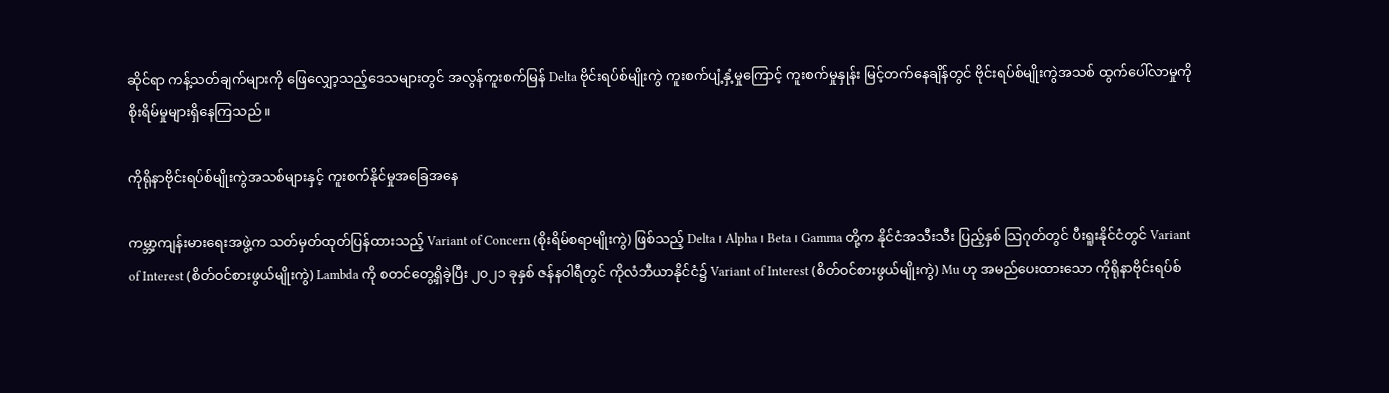ဆိုင်ရာ ကန့်သတ်ချက်များကို ဖြေလျှော့သည့်ဒေသများတွင် အလွန်ကူးစက်မြန် Delta ဗိုင်းရပ်စ်မျိုးကွဲ ကူးစက်ပျံ့နှံ့မှုကြောင့် ကူးစက်မှုနှုန်း မြင့်တက်နေချိန်တွင် ဗိုင်းရပ်စ်မျိုးကွဲအသစ် ထွက်ပေါ်လာမှုကို စိုးရိမ်မှုများရှိနေကြသည်။

ကိုရိုနာဗိုင်းရပ်စ်မျိုးကွဲအသစ်များနှင့် ကူးစက်နိုင်မှုအခြေအနေ

ကမ္ဘာ့ကျန်းမားရေးအဖွဲ့က သတ်မှတ်ထုတ်ပြန်ထားသည့် Variant of Concern (စိုးရိမ်စရာမျိုးကွဲ) ဖြစ်သည့် Delta ၊ Alpha ၊ Beta ၊ Gamma တို့က နိုင်ငံအသီးသီး ပြည့်နှစ် သြဂုတ်တွင် ပီးရူးနိုင်ငံတွင် Variant of Interest (စိတ်ဝင်စားဖွယ်မျိုးကွဲ) Lambda ကို စတင်တွေ့ရှိခဲ့ပြီး ၂၀၂၁ ခုနှစ် ဇန်နဝါရီတွင် ကိုလံဘီယာနိုင်ငံ၌ Variant of Interest (စိတ်ဝင်စားဖွယ်မျိုးကွဲ) Mu ဟု အမည်ပေးထားသော ကိုရိုနာဗိုင်းရပ်စ်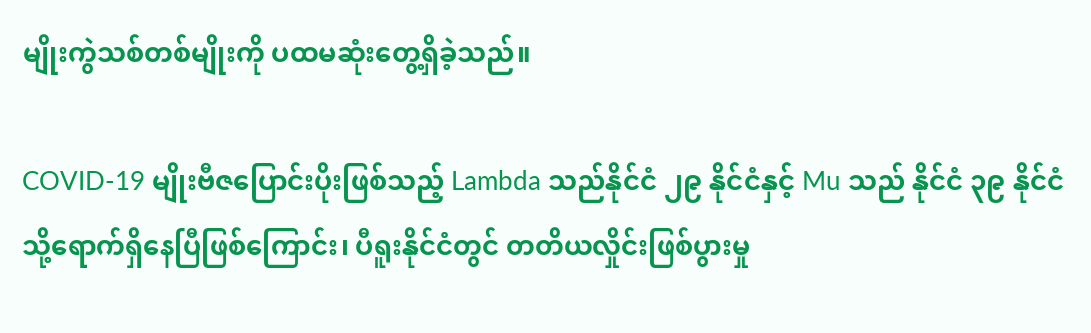မျိုးကွဲသစ်တစ်မျိုးကို ပထမဆုံးတွေ့ရှိခဲ့သည်။

COVID-19 မျိုးဗီဇပြောင်းပိုးဖြစ်သည့် Lambda သည်နိုင်ငံ ၂၉ နိုင်ငံနှင့် Mu သည် နိုင်ငံ ၃၉ နိုင်ငံ သို့ရောက်ရှိနေပြီဖြစ်ကြောင်း၊ ပီရူးနိုင်ငံတွင် တတိယလှိုင်းဖြစ်ပွားမှု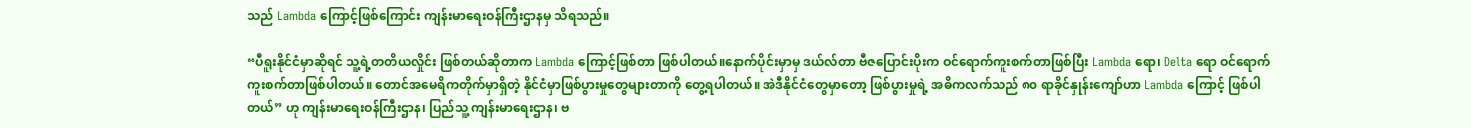သည် Lambda ကြောင့်ဖြစ်ကြောင်း ကျန်းမာရေးဝန်ကြီးဌာနမှ သိရသည်။

“ပီရူးနိုင်ငံမှာဆိုရင် သူ့ရဲ့တတိယလှိုင်း ဖြစ်တယ်ဆိုတာက Lambda ကြောင့်ဖြစ်တာ ဖြစ်ပါတယ်။နောက်ပိုင်းမှာမှ ဒယ်လ်တာ ဗီဇပြောင်းပိုးက ဝင်ရောက်ကူးစက်တာဖြစ်ပြီး Lambda ရော၊ Delta ရော ဝင်ရောက်ကူးစက်တာဖြစ်ပါတယ်။ တောင်အမေရိကတိုက်မှာရှိတဲ့ နိုင်ငံမှာဖြစ်ပွားမှုတွေများတာကို တွေ့ရပါတယ်။ အဲဒီနိုင်ငံတွေမှာတော့ ဖြစ်ပွားမှုရဲ့ အဓိကလက်သည် ၈၀ ရာခိုင်နှုန်းကျော်ဟာ Lambda ကြောင့် ဖြစ်ပါတယ်” ဟု ကျန်းမာရေးဝန်ကြီးဌာန၊ ပြည်သူ့ ကျန်းမာရေးဌာန၊ ဗ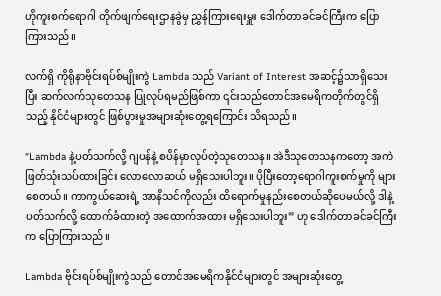ဟိုကူးစက်ရောဂါ တိုက်ဖျက်ရေးဌာနခွဲမှ ညွှန်ကြားရေးမှူး ဒေါက်တာခင်ခင်ကြီးက ပြောကြားသည်။

လက်ရှိ ကိုရိုနာဗိုင်းရပ်စ်မျိုးကွဲ Lambda သည် Variant of Interest အဆင့်၌သာရှိသေးပြီး ဆက်လက်သုတေသန ပြုလုပ်ရမည်ဖြစ်ကာ ၎င်းသည်တောင်အမေရိကတိုက်တွင်ရှိသည့် နိုင်ငံများတွင် ဖြစ်ပွားမှုအများဆုံးတွေ့ရကြောင်း သိရသည်။

“Lambda နဲ့ပတ်သက်လို့ ဂျပန်နဲ့ စပိန်မှာလုပ်တဲ့သုတေသန။ အဲဒီသုတေသနကတော့ အကဲဖြတ်သုံးသပ်ထားခြင်း လောလောဆယ် မရှိသေးပါဘူး။ ပိုပြီးတော့ရောဂါကူးစက်မှုကို များစေတယ်။ ကာကွယ်ဆေးရဲ့ အာနိသင်ကိုလည်း ထိရောက်မှုနည်းစေတယ်ဆိုပေမယ်လို့ ဒါနဲ့ပတ်သက်လို့ ထောက်ခံထားတဲ့ အထောက်အထား မရှိသေးပါဘူး” ဟု ဒေါက်တာခင်ခင်ကြီးက ပြောကြားသည်။

Lambda ဗိုင်းရပ်စ်မျိုးကွဲသည် တောင်အမေရိကနိုင်ငံများတွင် အများဆုံးတွေ့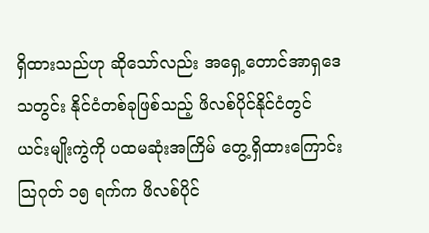ရှိထားသည်ဟု ဆိုသော်လည်း အရှေ့တောင်အာရှဒေသတွင်း နိုင်ငံတစ်ခုဖြစ်သည့် ဖိလစ်ပိုင်နိုင်ငံတွင် ယင်းမျိုးကွဲကို ပထမဆုံးအကြိမ် တွေ့ရှိထားကြောင်း သြဂုတ် ၁၅ ရက်က ဖိလစ်ပိုင်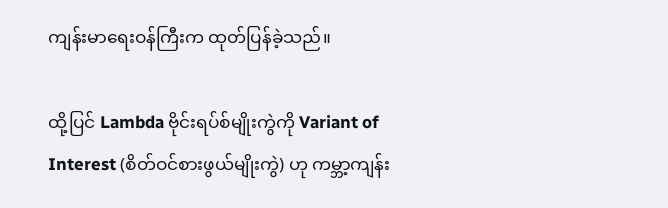ကျန်းမာရေးဝန်ကြီးက ထုတ်ပြန်ခဲ့သည်။

ထို့ပြင် Lambda ဗိုင်းရပ်စ်မျိုးကွဲကို Variant of Interest (စိတ်ဝင်စားဖွယ်မျိုးကွဲ) ဟု ကမ္ဘာ့ကျန်း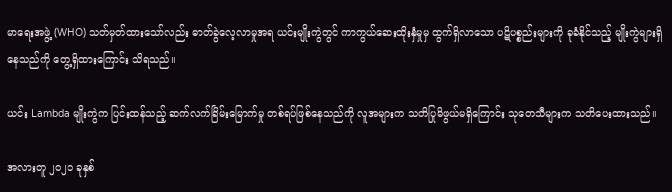မာရေးအဖွဲ့ (WHO) သတ်မှတ်ထားသော်လည်း ဓာတ်ခွဲလေ့လာမှုအရ ယင်းမျိုးကွဲတွင် ကာကွယ်ဆေးထိုးနှံမှုမှ ထွက်ရှိလာသော ပဋိပစ္စည်းများကို ခုခံနိုင်သည့် မျိုးကွဲများရှိနေသည်ကို တွေ့ရှိထားကြောင်း သိရသည်။

ယင်း Lambda မျိုးကွဲက ပြင်းထန်သည့် ဆက်လက်ခြိမ်းမြောက်မှု တစ်ရပ်ဖြစ်နေသည်ကို လူအများက သတိပြုမိဖွယ်မရှိကြောင်း သုတေသီများက သတိပေးထားသည်။

အလားတူ ၂၀၂၁ ခုနှစ်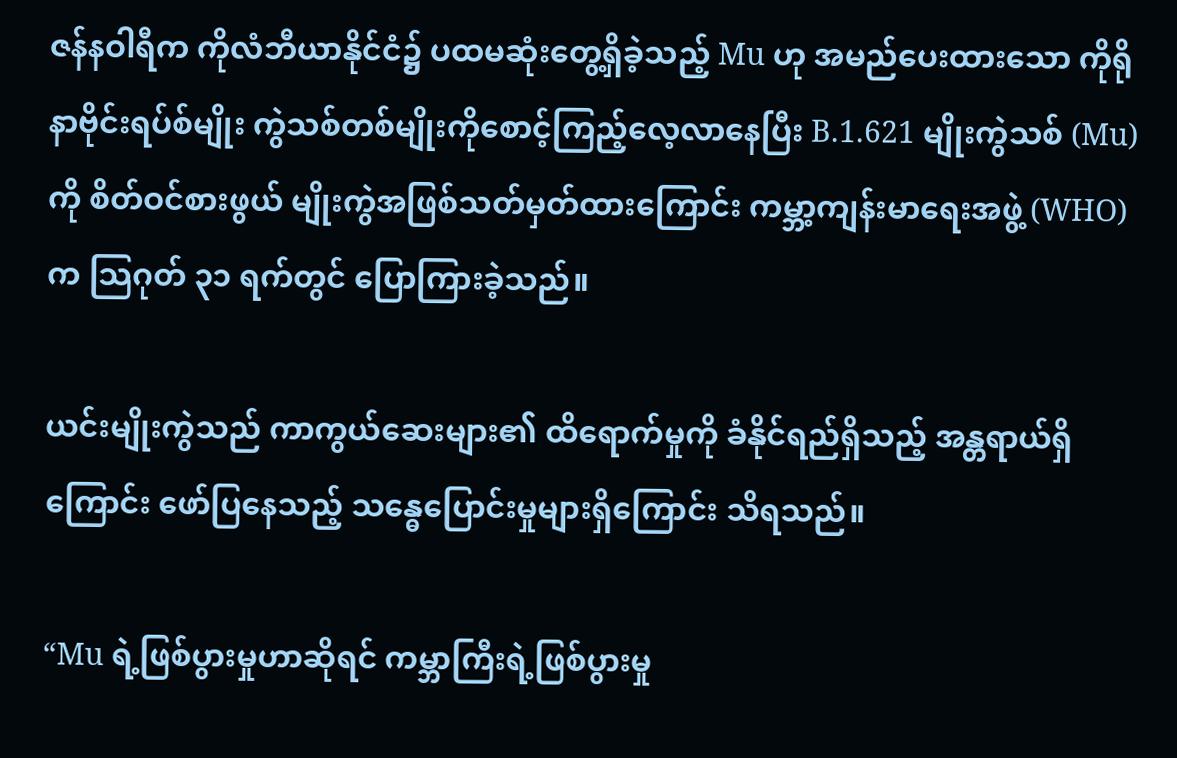ဇန်နဝါရီက ကိုလံဘီယာနိုင်ငံ၌ ပထမဆုံးတွေ့ရှိခဲ့သည့် Mu ဟု အမည်ပေးထားသော ကိုရိုနာဗိုင်းရပ်စ်မျိုး ကွဲသစ်တစ်မျိုးကိုစောင့်ကြည့်လေ့လာနေပြီး B.1.621 မျိုးကွဲသစ် (Mu) ကို စိတ်ဝင်စားဖွယ် မျိုးကွဲအဖြစ်သတ်မှတ်ထားကြောင်း ကမ္ဘာ့ကျန်းမာရေးအဖွဲ့ (WHO) က သြဂုတ် ၃၁ ရက်တွင် ပြောကြားခဲ့သည်။

ယင်းမျိုးကွဲသည် ကာကွယ်ဆေးများ၏ ထိရောက်မှုကို ခံနိုင်ရည်ရှိသည့် အန္တရာယ်ရှိကြောင်း ဖော်ပြနေသည့် သန္ဓေပြောင်းမှုများရှိကြောင်း သိရသည်။

“Mu ရဲ့ဖြစ်ပွားမှုဟာဆိုရင် ကမ္ဘာကြီးရဲ့ဖြစ်ပွားမှု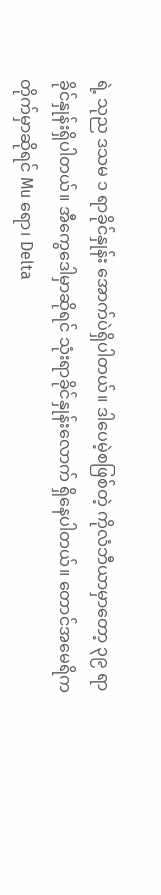ရဲ့ သုည ဒသမ ၁ ရာခိုင်နှုန်း အောက်ပဲရှိပါတယ်။ ဒါပေမဲ့စဖြစ်တဲ့ ကိုလံဘီယာမှာတော့ ၃၉ ရာခိုင်နှုန်းရှိပါတယ်။ အီကွေဒေါမှာဆိုရင် သုံးရာခိုင်နှုန်းလောက် ရှိနေပါတယ်။ တောင်အမေရိကတိုက်မှာဆိုရင် Mu ရော၊ Delta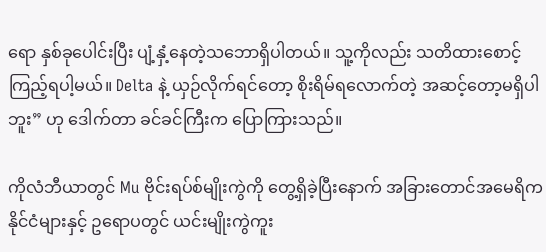ရော နှစ်ခုပေါင်းပြီး ပျံ့နှံ့နေတဲ့သဘောရှိပါတယ်။ သူ့ကိုလည်း သတိထားစောင့်ကြည့်ရပါ့မယ်။ Delta နဲ့ ယှဉ်လိုက်ရင်တော့ စိုးရိမ်ရလောက်တဲ့ အဆင့်တော့မရှိပါဘူး” ဟု ဒေါက်တာ ခင်ခင်ကြီးက ပြောကြားသည်။

ကိုလံဘီယာတွင် Mu ဗိုင်းရပ်စ်မျိုးကွဲကို တွေ့ရှိခဲ့ပြီးနောက် အခြားတောင်အမေရိကနိုင်ငံများနှင့် ဥရောပတွင် ယင်းမျိုးကွဲကူး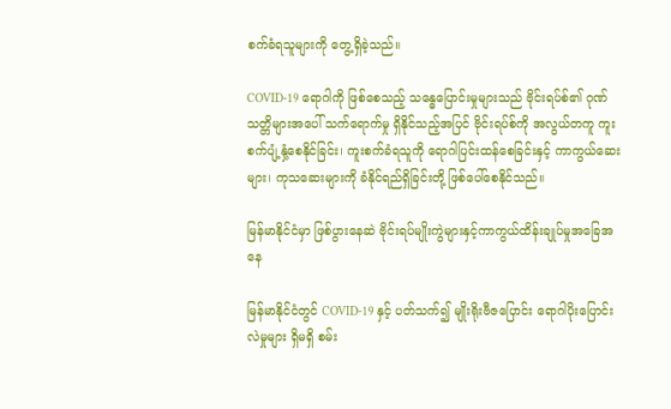စက်ခံရသူများကို တွေ့ရှိခဲ့သည်။

COVID-19 ရောဂါကို ဖြစ်စေသည့် သန္ဓေပြောင်းမှုများသည် ဗိုင်းရပ်စ်၏ ဂုဏ်သတ္တိများအပေါ် သက်ရောက်မှု ရှိနိုင်သည့်အပြင် ဗိုင်းရပ်စ်ကို အလွယ်တကူ ကူးစက်ပျံ့နှံ့စေနိုင်ခြင်း၊ ကူးစက်ခံရသူကို ရောဂါပြင်းထန်စေခြင်းနှင့် ကာကွယ်ဆေးများ၊ ကုသဆေးများကို ခံနိုင်ရည်ရှိခြင်းတို့ ဖြစ်ပေါ်စေနိုင်သည်။

မြန်မာနိုင်ငံမှာ ဖြစ်ပွားနေဆဲ ဗိုင်းရပ်မျိုးကွဲများနှင့်ကာကွယ်ထိန်းချုပ်မှုအခြေအနေ

မြန်မာနိုင်ငံတွင် COVID-19 နှင့် ပတ်သက်၍ မျိုးရိုးဗီဇပြောင်း ရောဂါပိုးပြောင်းလဲမှုများ ရှိမရှိ စမ်း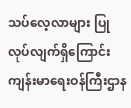သပ်လေ့လာများ ပြုလုပ်လျက်ရှိကြောင်း ကျန်းမာရေးဝန်ကြီးဌာန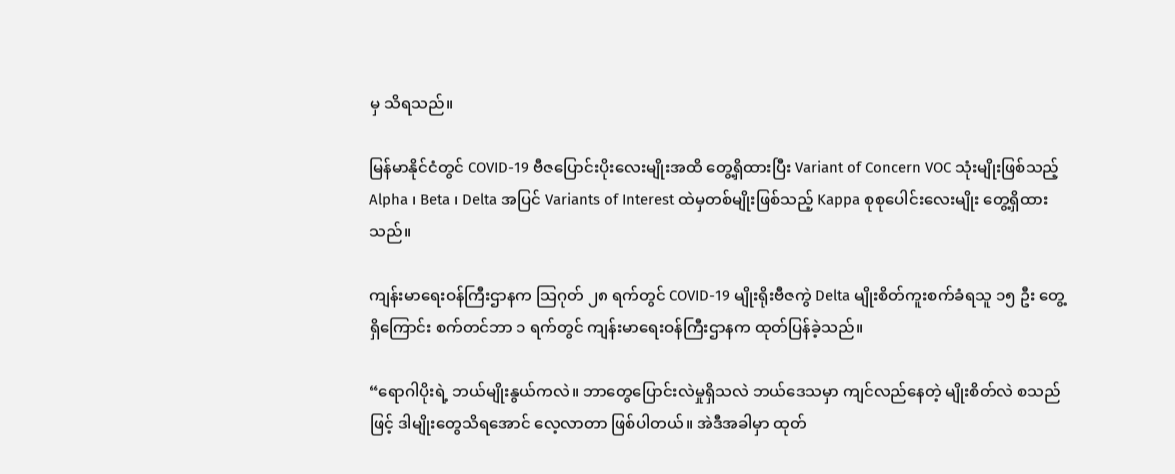မှ သိရသည်။

မြန်မာနိုင်ငံတွင် COVID-19 ဗီဇပြောင်းပိုးလေးမျိုးအထိ တွေ့ရှိထားပြီး Variant of Concern VOC သုံးမျိုးဖြစ်သည့် Alpha ၊ Beta ၊ Delta အပြင် Variants of Interest ထဲမှတစ်မျိုးဖြစ်သည့် Kappa စုစုပေါင်းလေးမျိုး တွေ့ရှိထားသည်။

ကျန်းမာရေးဝန်ကြီးဌာနက သြဂုတ် ၂၈ ရက်တွင် COVID-19 မျိုးရိုးဗီဇကွဲ Delta မျိုးစိတ်ကူးစက်ခံရသူ ၁၅ ဦး တွေ့ရှိကြောင်း စက်တင်ဘာ ၁ ရက်တွင် ကျန်းမာရေးဝန်ကြီးဌာနက ထုတ်ပြန်ခဲ့သည်။

“ရောဂါပိုးရဲ့ ဘယ်မျိုးနွယ်ကလဲ။ ဘာတွေပြောင်းလဲမှုရှိသလဲ ဘယ်ဒေသမှာ ကျင်လည်နေတဲ့ မျိုးစိတ်လဲ စသည်ဖြင့် ဒါမျိုးတွေသိရအောင် လေ့လာတာ ဖြစ်ပါတယ်။ အဲဒီအခါမှာ ထုတ်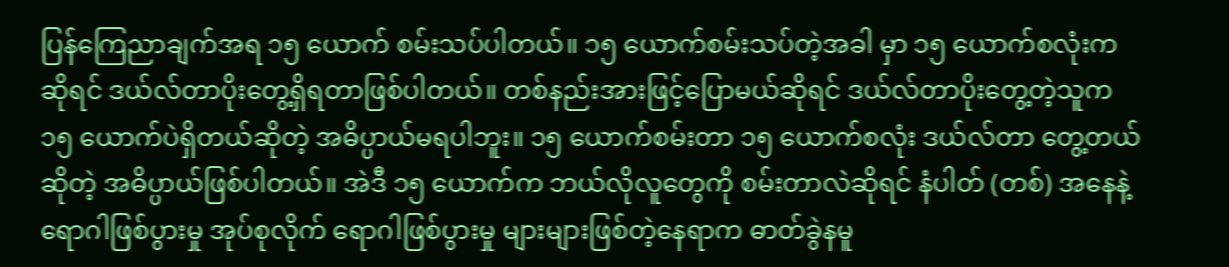ပြန်ကြေညာချက်အရ ၁၅ ယောက် စမ်းသပ်ပါတယ်။ ၁၅ ယောက်စမ်းသပ်တဲ့အခါ မှာ ၁၅ ယောက်စလုံးကဆိုရင် ဒယ်လ်တာပိုးတွေ့ရှိရတာဖြစ်ပါတယ်။ တစ်နည်းအားဖြင့်ပြောမယ်ဆိုရင် ဒယ်လ်တာပိုးတွေ့တဲ့သူက ၁၅ ယောက်ပဲရှိတယ်ဆိုတဲ့ အဓိပ္ပာယ်မရပါဘူး။ ၁၅ ယောက်စမ်းတာ ၁၅ ယောက်စလုံး ဒယ်လ်တာ တွေ့တယ်ဆိုတဲ့ အဓိပ္ပာယ်ဖြစ်ပါတယ်။ အဲဒီ ၁၅ ယောက်က ဘယ်လိုလူတွေကို စမ်းတာလဲဆိုရင် နံပါတ် (တစ်) အနေနဲ့ ရောဂါဖြစ်ပွားမှု အုပ်စုလိုက် ရောဂါဖြစ်ပွားမှု များများဖြစ်တဲ့နေရာက ဓာတ်ခွဲနမူ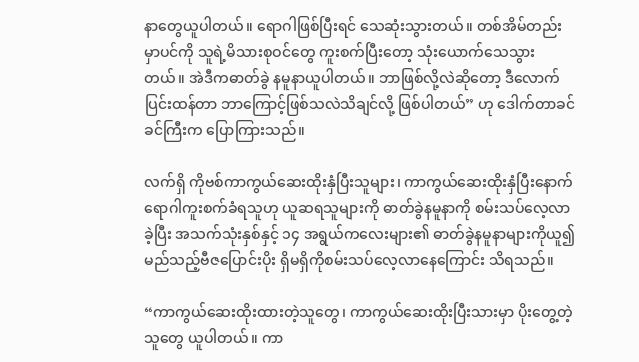နာတွေယူပါတယ်။ ရောဂါဖြစ်ပြီးရင် သေဆုံးသွားတယ်။ တစ်အိမ်တည်းမှာပင်ကို သူရဲ့မိသားစုဝင်တွေ ကူးစက်ပြီးတော့ သုံးယောက်သေသွားတယ်။ အဲဒီကဓာတ်ခွဲ နမူနာယူပါတယ်။ ဘာဖြစ်လို့လဲဆိုတော့ ဒီလောက်ပြင်းထန်တာ ဘာကြောင့်ဖြစ်သလဲသိချင်လို့ ဖြစ်ပါတယ်” ဟု ဒေါက်တာခင်ခင်ကြီးက ပြောကြားသည်။

လက်ရှိ ကိုဗစ်ကာကွယ်ဆေးထိုးနှံပြီးသူများ၊ ကာကွယ်ဆေးထိုးနှံပြီးနောက် ရောဂါကူးစက်ခံရသူဟု ယူဆရသူများကို ဓာတ်ခွဲနမူနာကို စမ်းသပ်လေ့လာခဲ့ပြီး အသက်သုံးနှစ်နှင့် ၁၄ အရွယ်ကလေးများ၏ ဓာတ်ခွဲနမူနာများကိုယူ၍ မည်သည့်ဗီဇပြောင်းပိုး ရှိမရှိကိုစမ်းသပ်လေ့လာနေကြောင်း သိရသည်။

“ကာကွယ်ဆေးထိုးထားတဲ့သူတွေ၊ ကာကွယ်ဆေးထိုးပြီးသားမှာ ပိုးတွေ့တဲ့သူတွေ ယူပါတယ်။ ကာ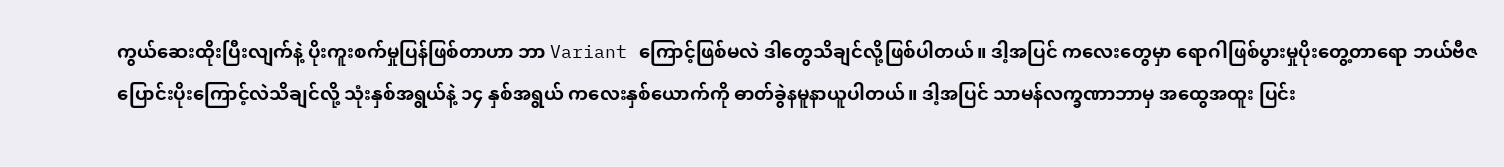ကွယ်ဆေးထိုးပြီးလျက်နဲ့ ပိုးကူးစက်မှုပြန်ဖြစ်တာဟာ ဘာ Variant ကြောင့်ဖြစ်မလဲ ဒါတွေသိချင်လို့ဖြစ်ပါတယ်။ ဒါ့အပြင် ကလေးတွေမှာ ရောဂါဖြစ်ပွားမှုပိုးတွေ့တာရော ဘယ်ဗီဇပြောင်းပိုးကြောင့်လဲသိချင်လို့ သုံးနှစ်အရွယ်နဲ့ ၁၄ နှစ်အရွယ် ကလေးနှစ်ယောက်ကို ဓာတ်ခွဲနမူနာယူပါတယ်။ ဒါ့အပြင် သာမန်လက္ခဏာဘာမှ အထွေအထူး ပြင်း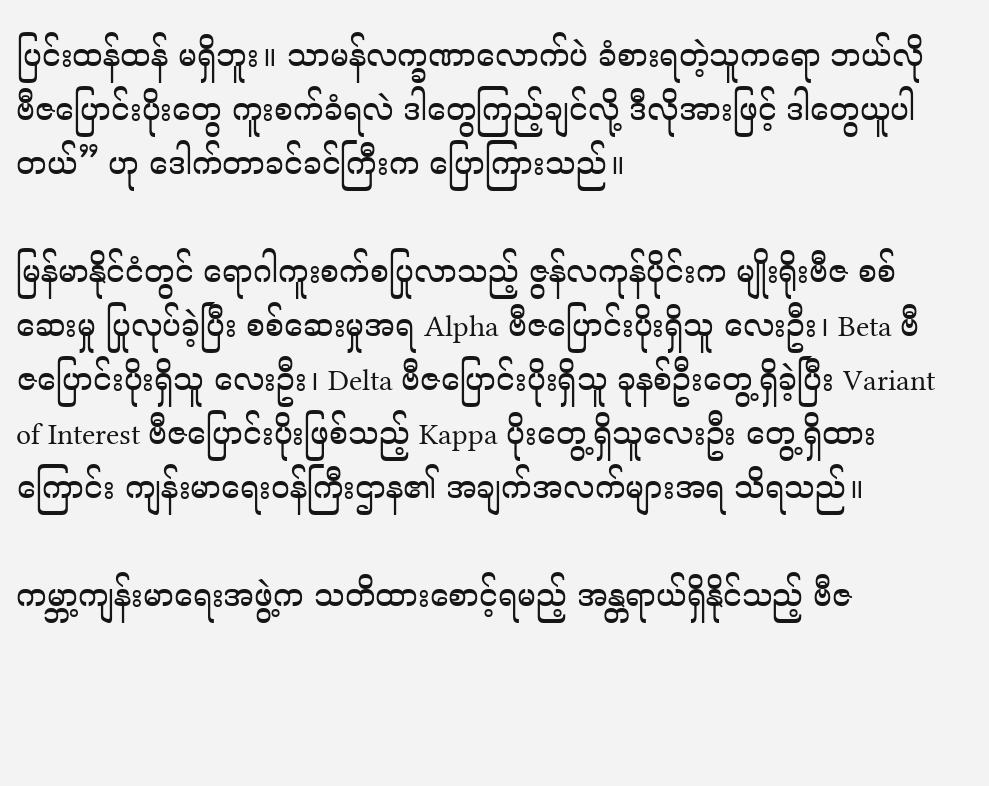ပြင်းထန်ထန် မရှိဘူး။ သာမန်လက္ခဏာလောက်ပဲ ခံစားရတဲ့သူကရော ဘယ်လိုဗီဇပြောင်းပိုးတွေ ကူးစက်ခံရလဲ ဒါတွေကြည့်ချင်လို့ ဒီလိုအားဖြင့် ဒါတွေယူပါတယ်” ဟု ဒေါက်တာခင်ခင်ကြီးက ပြောကြားသည်။

မြန်မာနိုင်ငံတွင် ရောဂါကူးစက်စပြုလာသည့် ဇွန်လကုန်ပိုင်းက မျိုးရိုးဗီဇ စစ်ဆေးမှု ပြုလုပ်ခဲ့ပြီး စစ်ဆေးမှုအရ Alpha ဗီဇပြောင်းပိုးရှိသူ လေးဦး၊ Beta ဗီဇပြောင်းပိုးရှိသူ လေးဦး၊ Delta ဗီဇပြောင်းပိုးရှိသူ ခုနစ်ဦးတွေ့ရှိခဲ့ပြီး Variant of Interest ဗီဇပြောင်းပိုးဖြစ်သည့် Kappa ပိုးတွေ့ရှိသူလေးဦး တွေ့ရှိထားကြောင်း ကျန်းမာရေးဝန်ကြီးဌာန၏ အချက်အလက်များအရ သိရသည်။

ကမ္ဘာ့ကျန်းမာရေးအဖွဲ့က သတိထားစောင့်ရမည့် အန္တရာယ်ရှိနိုင်သည့် ဗီဇ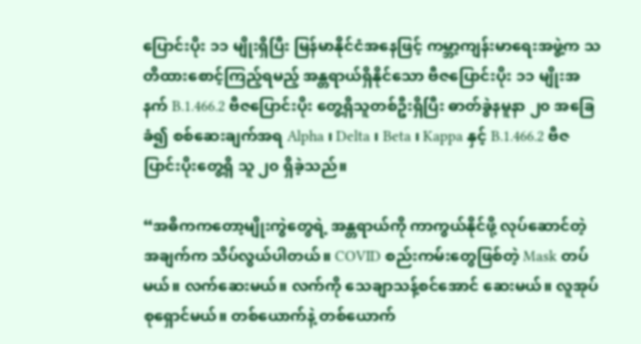ပြောင်းပိုး ၁၁ မျိုးရှိပြီး မြန်မာနိုင်ငံအနေဖြင့် ကမ္ဘာ့ကျန်းမာရေးအဖွဲ့က သတိထားစောင့်ကြည့်ရမည့် အန္တရာယ်ရှိနိုင်သော ဗီဇပြောင်းပိုး ၁၁ မျိုးအနက် B.1.466.2 ဗီဇပြောင်းပိုး တွေ့ရှိသူတစ်ဦးရှိပြီး ဓာတ်ခွဲနမူနာ ၂၀ အခြေခံ၍ စစ်ဆေးချက်အရ Alpha ၊ Delta ၊ Beta ၊ Kappa နှင့် B.1.466.2 ဗီဇပြာင်းပိုးတွေ့ရှိ သူ ၂၀ ရှိခဲ့သည်။

“အဓိကကတော့မျိုးကွဲတွေရဲ့ အန္တရာယ်ကို ကာကွယ်နိုင်ဖို့ လုပ်ဆောင်တဲ့အချက်က သိပ်လွယ်ပါတယ်။ COVID စည်းကမ်းတွေဖြစ်တဲ့ Mask တပ်မယ်။ လက်ဆေးမယ်။ လက်ကို သေချာသန့်စင်အောင် ဆေးမယ်။ လူအုပ်စုရှောင်မယ်။ တစ်ယောက်နဲ့ တစ်ယောက်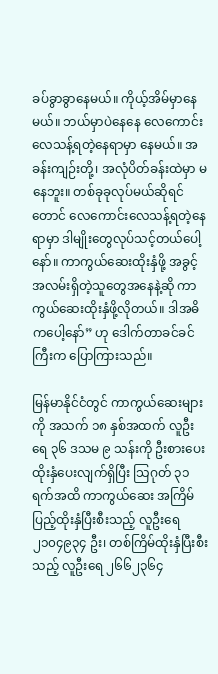ခပ်ခွာခွာနေမယ်။ ကိုယ့်အိမ်မှာနေမယ်။ ဘယ်မှာပဲနေနေ လေကောင်းလေသန့်ရတဲ့နေရာမှာ နေမယ်။ အခန်းကျဉ်းတို့၊ အလုံပိတ်ခန်းထဲမှာ မနေဘူး။ တစ်ခုခုလုပ်မယ်ဆိုရင်တောင် လေကောင်းလေသန့်ရတဲ့နေရာမှာ ဒါမျိုးတွေလုပ်သင့်တယ်ပေါ့နော်။ ကာကွယ်ဆေးထိုးနှံဖို့ အခွင့်အလမ်းရှိတဲ့သူတွေအနေနဲ့ဆို ကာကွယ်ဆေးထိုးနှံဖို့လိုတယ်။ ဒါအဓိကပေါ့နော်” ဟု ဒေါက်တာခင်ခင်ကြီးက ပြောကြားသည်။

မြန်မာနိုင်ငံတွင် ကာကွယ်ဆေးများကို အသက် ၁၈ နှစ်အထက် လူဦးရေ ၃၆ ဒသမ ၉ သန်းကို ဦးစားပေး ထိုးနှံပေးလျက်ရှိပြီး သြဂုတ် ၃၁ ရက်အထိ ကာကွယ်ဆေး အကြိမ်ပြည့်ထိုးနှံပြီးစီးသည့် လူဦးရေ ၂၁၀၄၉၃၄ ဦး၊ တစ်ကြိမ်ထိုးနှံပြီးစီးသည့် လူဦးရေ ၂၆၆၂၃၆၄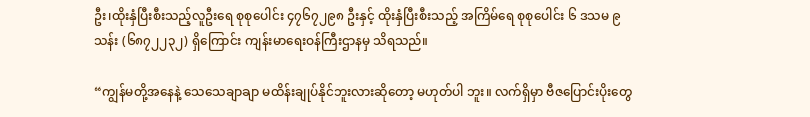ဦး၊ထိုးနှံပြီးစီးသည့်လူဦးရေ စုစုပေါင်း ၄၇၆၇၂၉၈ ဦးနှင့် ထိုးနှံပြီးစီးသည့် အကြိမ်ရေ စုစုပေါင်း ၆ ဒသမ ၉သန်း (၆၈၇၂၂၃၂) ရှိကြောင်း ကျန်းမာရေးဝန်ကြီးဌာနမှ သိရသည်။

“ကျွန်မတို့အနေနဲ့ သေသေချာချာ မထိန်းချုပ်နိုင်ဘူးလားဆိုတော့ မဟုတ်ပါ ဘူး။ လက်ရှိမှာ ဗီဇပြောင်းပိုးတွေ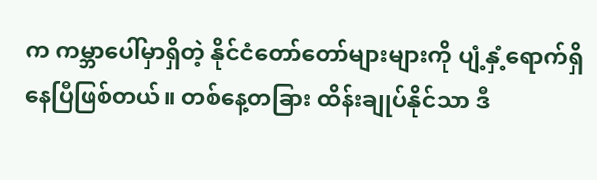က ကမ္ဘာပေါ်မှာရှိတဲ့ နိုင်ငံတော်တော်များများကို ပျံ့နှံ့ရောက်ရှိနေပြီဖြစ်တယ်။ တစ်နေ့တခြား ထိန်းချုပ်နိုင်သာ ဒီ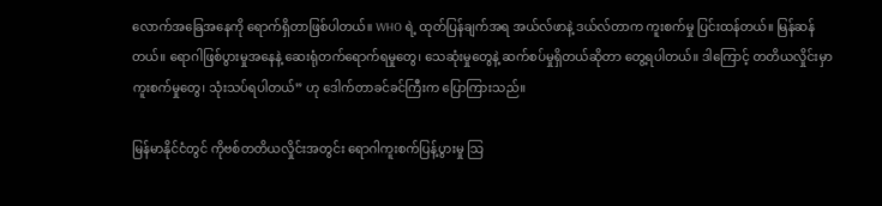လောက်အခြေအနေကို ရောက်ရှိတာဖြစ်ပါတယ်။ WHO ရဲ့ ထုတ်ပြန်ချက်အရ အယ်လ်ဖာနဲ့ ဒယ်လ်တာက ကူးစက်မှု ပြင်းထန်တယ်။ မြန်ဆန်တယ်။ ရောဂါဖြစ်ပွားမှုအနေနဲ့ ဆေးရုံတက်ရောက်ရမှုတွေ၊ သေဆုံးမှုတွေနဲ့ ဆက်စပ်မှုရှိတယ်ဆိုတာ တွေ့ရပါတယ်။ ဒါကြောင့် တတိယလှိုင်းမှာ ကူးစက်မှုတွေ၊ သုံးသပ်ရပါတယ်” ဟု ဒေါက်တာခင်ခင်ကြီးက ပြောကြားသည်။

မြန်မာနိုင်ငံတွင် ကိုဗစ်တတိယလှိုင်းအတွင်း ရောဂါကူးစက်ပြန့်ပွားမှု သြ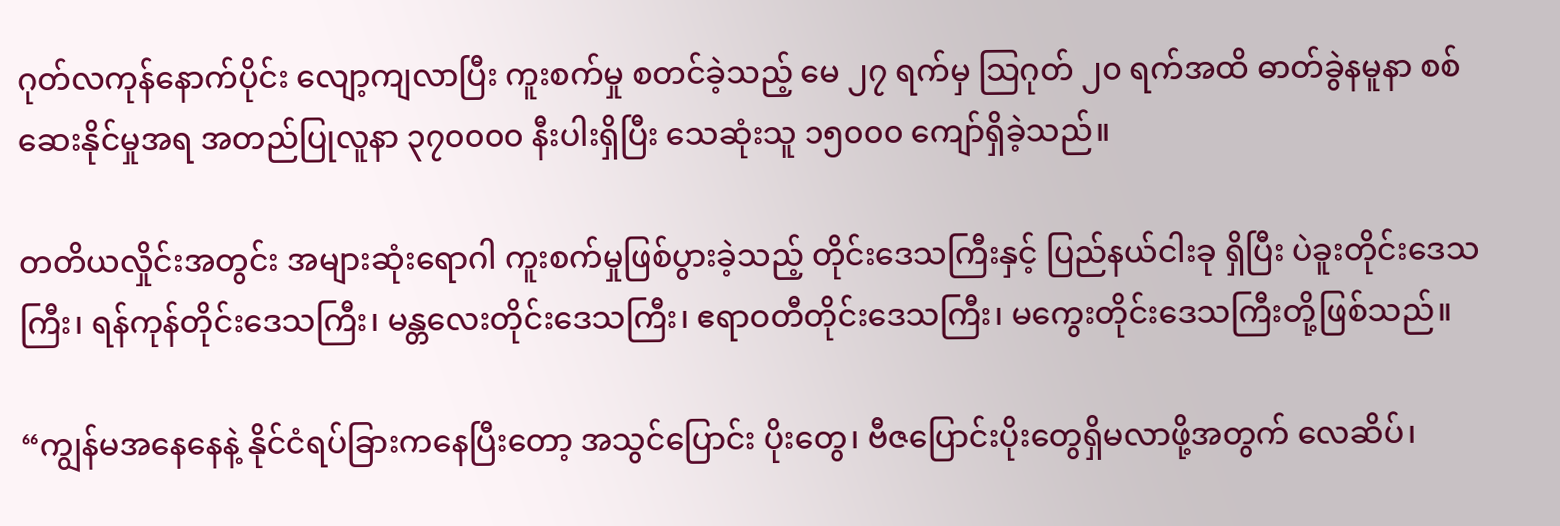ဂုတ်လကုန်နောက်ပိုင်း လျော့ကျလာပြီး ကူးစက်မှု စတင်ခဲ့သည့် မေ ၂၇ ရက်မှ သြဂုတ် ၂၀ ရက်အထိ ဓာတ်ခွဲနမူနာ စစ်ဆေးနိုင်မှုအရ အတည်ပြုလူနာ ၃၇၀၀၀၀ နီးပါးရှိပြီး သေဆုံးသူ ၁၅၀၀၀ ကျော်ရှိခဲ့သည်။

တတိယလှိုင်းအတွင်း အများဆုံးရောဂါ ကူးစက်မှုဖြစ်ပွားခဲ့သည့် တိုင်းဒေသကြီးနှင့် ပြည်နယ်ငါးခု ရှိပြီး ပဲခူးတိုင်းဒေသကြီး၊ ရန်ကုန်တိုင်းဒေသကြီး၊ မန္တလေးတိုင်းဒေသကြီး၊ ဧရာဝတီတိုင်းဒေသကြီး၊ မကွေးတိုင်းဒေသကြီးတို့ဖြစ်သည်။

“ကျွန်မအနေနေနဲ့ နိုင်ငံရပ်ခြားကနေပြီးတော့ အသွင်ပြောင်း ပိုးတွေ၊ ဗီဇပြောင်းပိုးတွေရှိမလာဖို့အတွက် လေဆိပ်၊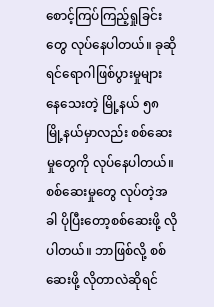စောင့်ကြပ်ကြည့်ရှုခြင်းတွေ လုပ်နေပါတယ်။ ခုဆိုရင်ရောဂါဖြစ်ပွားမှုများ နေသေးတဲ့ မြို့နယ် ၅၈ မြို့နယ်မှာလည်း စစ်ဆေးမှုတွေကို လုပ်နေပါတယ်။ စစ်ဆေးမှုတွေ လုပ်တဲ့အခါ ပိုပြီးတော့စစ်ဆေးဖို့ လိုပါတယ်။ ဘာဖြစ်လို့ စစ်ဆေးဖို့ လိုတာလဲဆိုရင်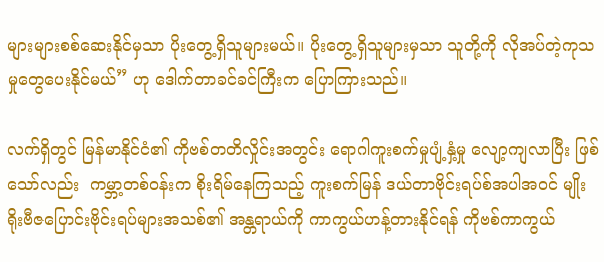များများစစ်ဆေးနိုင်မှသာ ပိုးတွေ့ရှိသူများမယ်။ ပိုးတွေ့ရှိသူများမှသာ သူတို့ကို လိုအပ်တဲ့ကုသမှုတွေပေးနိုင်မယ်” ဟု ဒေါက်တာခင်ခင်ကြီးက ပြောကြားသည်။

လက်ရှိတွင် မြန်မာနိုင်ငံ၏ ကိုဗစ်တတိလှိုင်းအတွင်း ရောဂါကူးစက်မှုပျံ့နှံ့မှု လျော့ကျလာပြီး ဖြစ်သော်လည်း  ကမ္ဘာ့တစ်ဝန်းက စိုးရိမ်နေကြသည့် ကူးစက်မြန် ဒယ်တာဗိုင်းရပ်စ်အပါအဝင် မျိုးရိုးဗီဇပြောင်းဗိုင်းရပ်များအသစ်၏ အန္တရာယ်ကို ကာကွယ်ဟန့်တားနိုင်ရန် ကိုဗစ်ကာကွယ်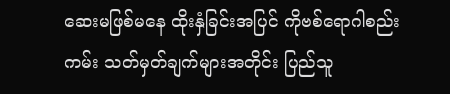ဆေးမဖြစ်မနေ ထိုးနှံခြင်းအပြင် ကိုဗစ်ရောဂါစည်းကမ်း သတ်မှတ်ချက်များအတိုင်း ပြည်သူ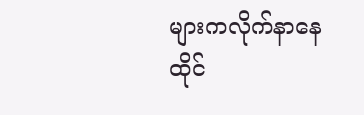များကလိုက်နာနေထိုင်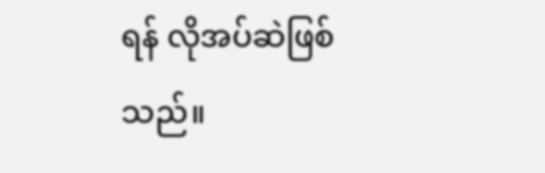ရန် လိုအပ်ဆဲဖြစ်သည်။